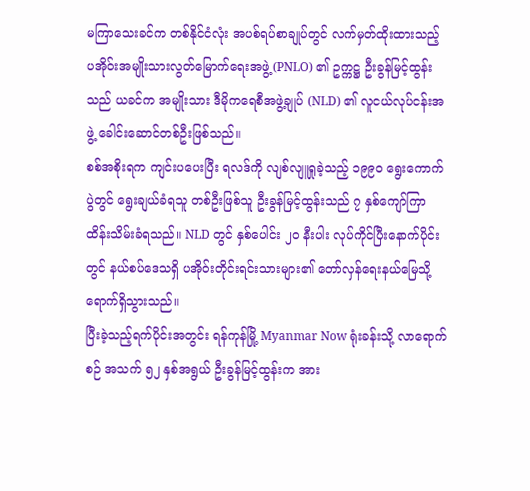မကြာသေးခင်က တစ်နိုင်ငံလုံး အပစ်ရပ်စာချုပ်တွင် လက်မှတ်ထိုးထားသည့် ပအိုဝ်းအမျိုးသားလွတ်မြောက်ရေးအဖွဲ့ (PNLO) ၏ ဥက္ကဋ္ဌ ဦးခွန်မြင့်ထွန်းသည် ယခင်က အမျိုးသား ဒီမိုကရေစီအဖွဲ့ချုပ် (NLD) ၏ လူငယ်လုပ်ငန်းအဖွဲ့ ခေါင်းဆောင်တစ်ဦးဖြစ်သည်။
စစ်အစိုးရက ကျင်းပပေးပြီး ရလဒ်ကို လျစ်လျူရှုခဲ့သည့် ၁၉၉ဝ ရွေးကောက်ပွဲတွင် ရွေးချယ်ခံရသူ တစ်ဦးဖြစ်သူ ဦးခွန်မြင့်ထွန်းသည် ၇ နှစ်ကျော်ကြာ ထိန်းသိမ်းခံရသည်။ NLD တွင် နှစ်ပေါင်း ၂ဝ နီးပါး လုပ်ကိုင်ပြီးနောက်ပိုင်းတွင် နယ်စပ်ဒေသရှိ ပအိုဝ်းတိုင်းရင်းသားများ၏ တော်လှန်ရေးနယ်မြေသို့ ရောက်ရှိသွားသည်။
ပြီးခဲ့သည့်ရက်ပိုင်းအတွင်း ရန်ကုန်မြို့ Myanmar Now ရုံးခန်းသို့ လာရောက်စဉ် အသက် ၅၂ နှစ်အရွယ် ဦးခွန်မြင့်ထွန်းက အား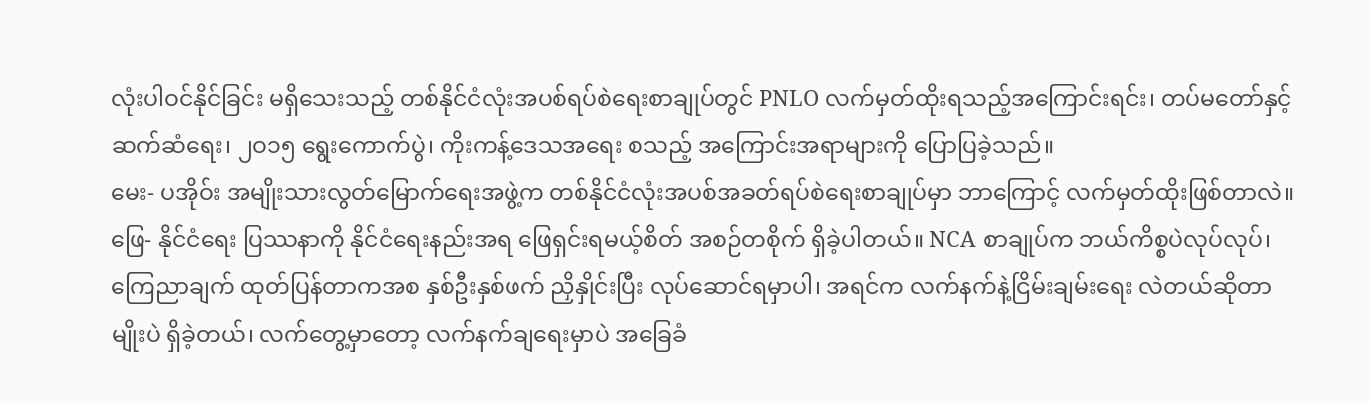လုံးပါဝင်နိုင်ခြင်း မရှိသေးသည့် တစ်နိုင်ငံလုံးအပစ်ရပ်စဲရေးစာချုပ်တွင် PNLO လက်မှတ်ထိုးရသည့်အကြောင်းရင်း၊ တပ်မတော်နှင့်ဆက်ဆံရေး၊ ၂ဝ၁၅ ရွေးကောက်ပွဲ၊ ကိုးကန့်ဒေသအရေး စသည့် အကြောင်းအရာများကို ပြောပြခဲ့သည်။
မေး- ပအိုဝ်း အမျိုးသားလွတ်မြောက်ရေးအဖွဲ့က တစ်နိုင်ငံလုံးအပစ်အခတ်ရပ်စဲရေးစာချုပ်မှာ ဘာကြောင့် လက်မှတ်ထိုးဖြစ်တာလဲ။
ဖြေ- နိုင်ငံရေး ပြဿနာကို နိုင်ငံရေးနည်းအရ ဖြေရှင်းရမယ့်စိတ် အစဉ်တစိုက် ရှိခဲ့ပါတယ်။ NCA စာချုပ်က ဘယ်ကိစ္စပဲလုပ်လုပ်၊ ကြေညာချက် ထုတ်ပြန်တာကအစ နှစ်ဦးနှစ်ဖက် ညှိနှိုင်းပြီး လုပ်ဆောင်ရမှာပါ၊ အရင်က လက်နက်နဲ့ငြိမ်းချမ်းရေး လဲတယ်ဆိုတာမျိုးပဲ ရှိခဲ့တယ်၊ လက်တွေ့မှာတော့ လက်နက်ချရေးမှာပဲ အခြေခံ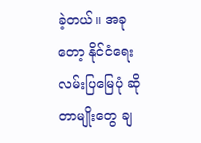ခဲ့တယ်။ အခုတော့ နိုင်ငံရေးလမ်းပြမြေပုံ ဆိုတာမျိုးတွေ ချ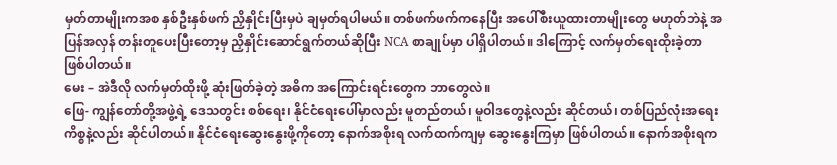မှတ်တာမျိုးကအစ နှစ်ဦးနှစ်ဖက် ညှိနှိုင်းပြီးမှပဲ ချမှတ်ရပါမယ်။ တစ်ဖက်ဖက်ကနေပြီး အပေါ်စီးယူထားတာမျိုးတွေ မဟုတ်ဘဲနဲ့ အပြန်အလှန် တန်းတူပေးပြီးတော့မှ ညှိနှိုင်းဆောင်ရွက်တယ်ဆိုပြီး NCA စာချုပ်မှာ ပါရှိပါတယ်။ ဒါကြောင့် လက်မှတ်ရေးထိုးခဲ့တာ ဖြစ်ပါတယ်။
မေး – အဲဒီလို လက်မှတ်ထိုးဖို့ ဆုံးဖြတ်ခဲ့တဲ့ အဓိက အကြောင်းရင်းတွေက ဘာတွေလဲ။
ဖြေ- ကျွန်တော်တို့အဖွဲ့ရဲ့ ဒေသတွင်း စစ်ရေး၊ နိုင်ငံရေးပေါ်မှာလည်း မူတည်တယ်၊ မူဝါဒတွေနဲ့လည်း ဆိုင်တယ်၊ တစ်ပြည်လုံးအရေးကိစ္စနဲ့လည်း ဆိုင်ပါတယ်။ နိုင်ငံရေးဆွေးနွေးဖို့ကိုတော့ နောက်အစိုးရ လက်ထက်ကျမှ ဆွေးနွေးကြမှာ ဖြစ်ပါတယ်။ နောက်အစိုးရက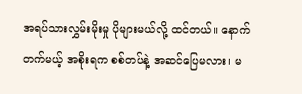အရပ်သားလွှမ်းမိုးမှု ပိုများမယ်လို့ ထင်တယ်။ နောက်တက်မယ့် အစိုးရက စစ်တပ်နဲ့ အဆင်ပြေမလား၊ မ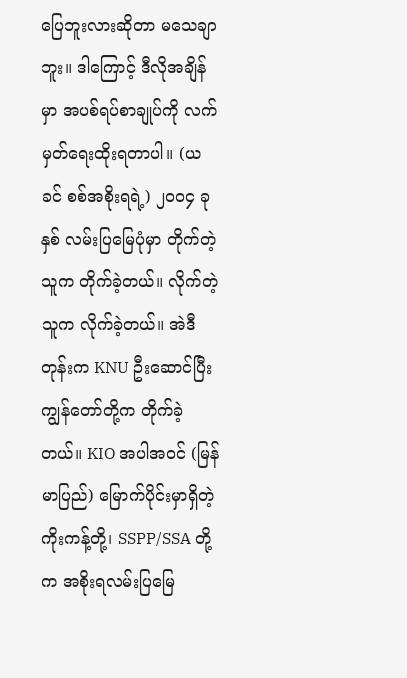ပြေဘူးလားဆိုတာ မသေချာဘူး။ ဒါကြောင့် ဒီလိုအချိန်မှာ အပစ်ရပ်စာချုပ်ကို လက်မှတ်ရေးထိုးရတာပါ။ (ယခင် စစ်အစိုးရရဲ့) ၂ဝဝ၄ ခုနှစ် လမ်းပြမြေပုံမှာ တိုက်တဲ့သူက တိုက်ခဲ့တယ်။ လိုက်တဲ့သူက လိုက်ခဲ့တယ်။ အဲဒီတုန်းက KNU ဦးဆောင်ပြီး ကျွန်တော်တို့က တိုက်ခဲ့တယ်။ KIO အပါအဝင် (မြန်မာပြည်) မြောက်ပိုင်းမှာရှိတဲ့ ကိုးကန့်တို့၊ SSPP/SSA တို့က အစိုးရလမ်းပြမြေ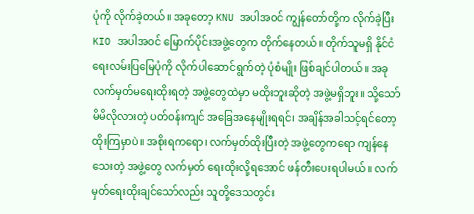ပုံကို လိုက်ခဲ့တယ်။ အခုတော့ KNU အပါအဝင် ကျွန်တော်တို့က လိုက်ခဲ့ပြီး KIO အပါအဝင် မြောက်ပိုင်းအဖွဲ့တွေက တိုက်နေတယ်။ တိုက်သူမရှိ နိုင်ငံရေးလမ်းပြမြေပုံကို လိုက်ပါဆောင်ရွက်တဲ့ ပုံစံမျိုး ဖြစ်ချင်ပါတယ်။ အခုလက်မှတ်မရေးထိုးရတဲ့ အဖွဲ့တွေထဲမှာ မထိုးဘူးဆိုတဲ့ အဖွဲ့မရှိဘူး။ သို့သော် မိမိလိုလားတဲ့ ပတ်ဝန်းကျင် အခြေအနေမျိုးရရင်၊ အချိန်အခါသင့်ရင်တော့ ထိုးကြမှာပဲ။ အစိုးရကရော၊ လက်မှတ်ထိုးပြီးတဲ့ အဖွဲ့တွေကရော ကျန်နေသေးတဲ့ အဖွဲ့တွေ လက်မှတ် ရေးထိုးလို့ရအောင် ဖန်တီးပေးရပါမယ်။ လက်မှတ်ရေးထိုးချင်သော်လည်း သူတို့ဒေသတွင်း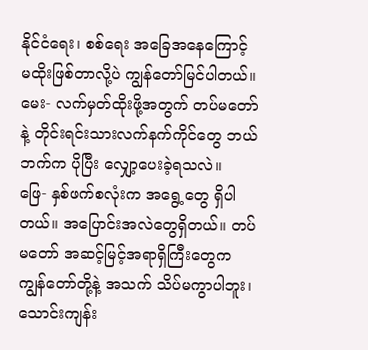နိုင်ငံရေး၊ စစ်ရေး အခြေအနေကြောင့် မထိုးဖြစ်တာလို့ပဲ ကျွန်တော်မြင်ပါတယ်။
မေး- လက်မှတ်ထိုးဖို့အတွက် တပ်မတော်နဲ့ တိုင်းရင်းသားလက်နက်ကိုင်တွေ ဘယ်ဘက်က ပိုပြီး လျှော့ပေးခဲ့ရသလဲ။
ဖြေ- နှစ်ဖက်စလုံးက အရွေ့တွေ ရှိပါတယ်။ အပြောင်းအလဲတွေရှိတယ်။ တပ်မတော် အဆင့်မြင့်အရာရှိကြီးတွေက ကျွန်တော်တို့နဲ့ အသက် သိပ်မကွာပါဘူး၊ သောင်းကျန်း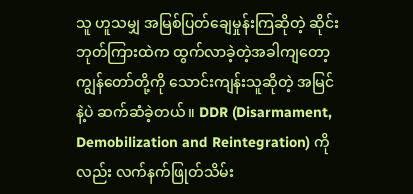သူ ဟူသမျှ အမြစ်ပြတ်ချေမှုန်းကြဆိုတဲ့ ဆိုင်းဘုတ်ကြားထဲက ထွက်လာခဲ့တဲ့အခါကျတော့ ကျွန်တော်တို့ကို သောင်းကျန်းသူဆိုတဲ့ အမြင်နဲ့ပဲ ဆက်ဆံခဲ့တယ်။ DDR (Disarmament, Demobilization and Reintegration) ကိုလည်း လက်နက်ဖြုတ်သိမ်း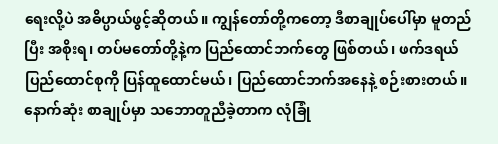ရေးလို့ပဲ အဓိပ္ပာယ်ဖွင့်ဆိုတယ်။ ကျွန်တော်တို့ကတော့ ဒီစာချုပ်ပေါ်မှာ မူတည်ပြီး အစိုးရ၊ တပ်မတော်တို့နဲ့က ပြည်ထောင်ဘက်တွေ ဖြစ်တယ်၊ ဖက်ဒရယ်ပြည်ထောင်စုကို ပြန်ထူထောင်မယ်၊ ပြည်ထောင်ဘက်အနေနဲ့ စဉ်းစားတယ်။ နောက်ဆုံး စာချုပ်မှာ သဘောတူညီခဲ့တာက လုံခြုံ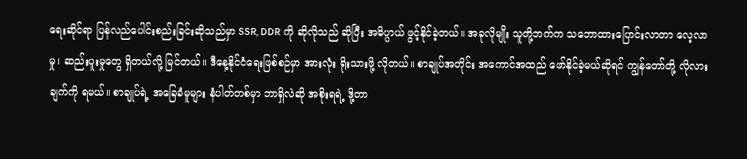ရေးဆိုင်ရာ ပြန်လည်ပေါင်းစည်းခြင်းဆိုသည်မှာ SSR, DDR ကို ဆိုလိုသည် ဆိုပြီး အဓိပ္ပာယ် ဖွင့်နိုင်ခဲ့တယ်။ အခုလိုမျိုး သူတို့ဘက်က သဘောထားပြောင်းလာတာ လေ့လာမှု၊ ဆည်းပူးမှုတွေ ရှိတယ်လို့ မြင်တယ်။ ဒီနေ့နိုင်ငံရေးဖြစ်စဉ်မှာ အားလုံး ရိုးသားဖို့ လိုတယ်။ စာချုပ်အတိုင်း အကောင်အထည် ဖော်နိုင်ခဲ့မယ်ဆိုရင် ကျွန်တော်တို့ လိုလားချက်ကို ရမယ်။ စာချုပ်ရဲ့ အခြေခံမူများ နံပါတ်တစ်မှာ ဘာရှိလဲဆို အစိုးရရဲ့ ဒို့တာ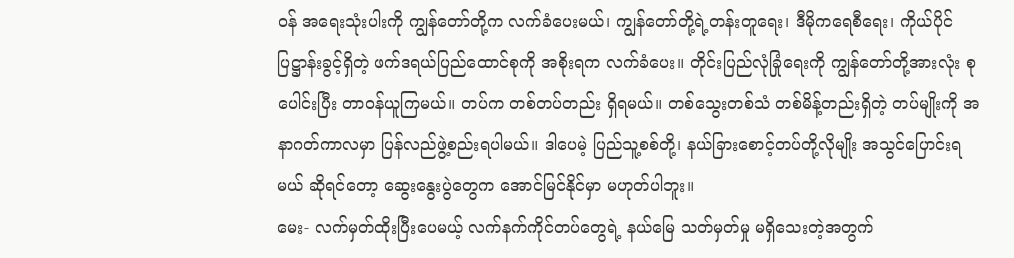ဝန် အရေးသုံးပါးကို ကျွန်တော်တို့က လက်ခံပေးမယ်၊ ကျွန်တော်တို့ရဲ့တန်းတူရေး၊ ဒီမိုကရေစီရေး၊ ကိုယ်ပိုင်ပြဋ္ဌာန်းခွင့်ရှိတဲ့ ဖက်ဒရယ်ပြည်ထောင်စုကို အစိုးရက လက်ခံပေး။ တိုင်းပြည်လုံခြုံရေးကို ကျွန်တော်တို့အားလုံး စုပေါင်းပြီး တာဝန်ယူကြမယ်။ တပ်က တစ်တပ်တည်း ရှိရမယ်။ တစ်သွေးတစ်သံ တစ်မိန့်တည်းရှိတဲ့ တပ်မျိုးကို အနာဂတ်ကာလမှာ ပြန်လည်ဖွဲ့စည်းရပါမယ်။ ဒါပေမဲ့ ပြည်သူ့စစ်တို့၊ နယ်ခြားစောင့်တပ်တို့လိုမျိုး အသွင်ပြောင်းရမယ် ဆိုရင်တော့ ဆွေးနွေးပွဲတွေက အောင်မြင်နိုင်မှာ မဟုတ်ပါဘူး။
မေး- လက်မှတ်ထိုးပြီးပေမယ့် လက်နက်ကိုင်တပ်တွေရဲ့ နယ်မြေ သတ်မှတ်မှု မရှိသေးတဲ့အတွက်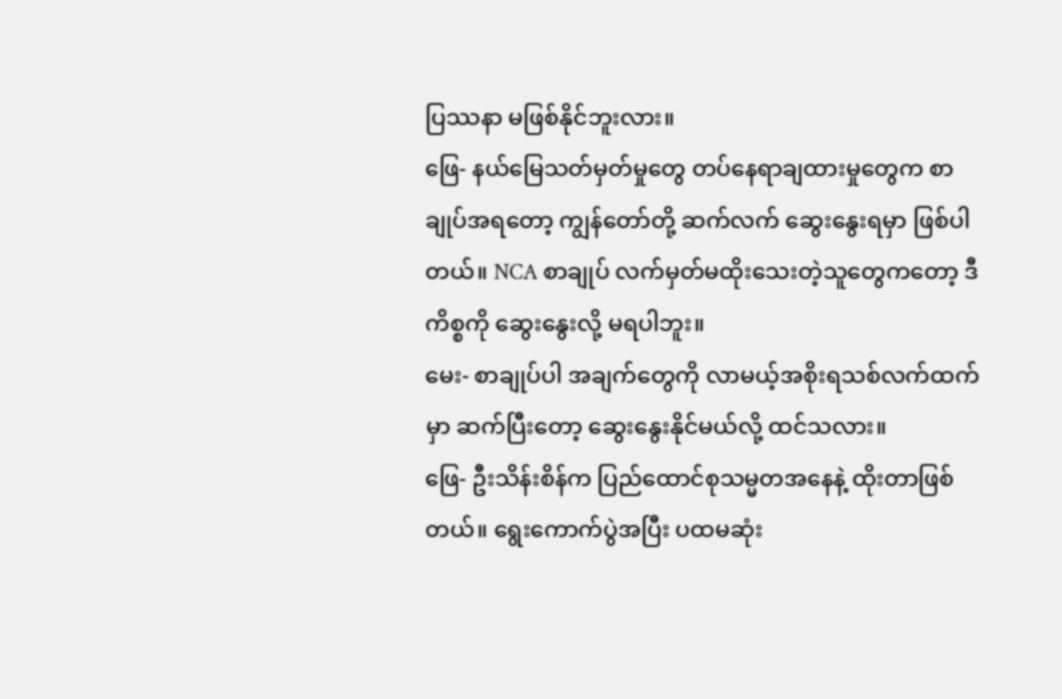ပြဿနာ မဖြစ်နိုင်ဘူးလား။
ဖြေ- နယ်မြေသတ်မှတ်မှုတွေ တပ်နေရာချထားမှုတွေက စာချုပ်အရတော့ ကျွန်တော်တို့ ဆက်လက် ဆွေးနွေးရမှာ ဖြစ်ပါတယ်။ NCA စာချုပ် လက်မှတ်မထိုးသေးတဲ့သူတွေကတော့ ဒီကိစ္စကို ဆွေးနွေးလို့ မရပါဘူး။
မေး- စာချုပ်ပါ အချက်တွေကို လာမယ့်အစိုးရသစ်လက်ထက်မှာ ဆက်ပြီးတော့ ဆွေးနွေးနိုင်မယ်လို့ ထင်သလား။
ဖြေ- ဦးသိန်းစိန်က ပြည်ထောင်စုသမ္မတအနေနဲ့ ထိုးတာဖြစ်တယ်။ ရွေးကောက်ပွဲအပြီး ပထမဆုံး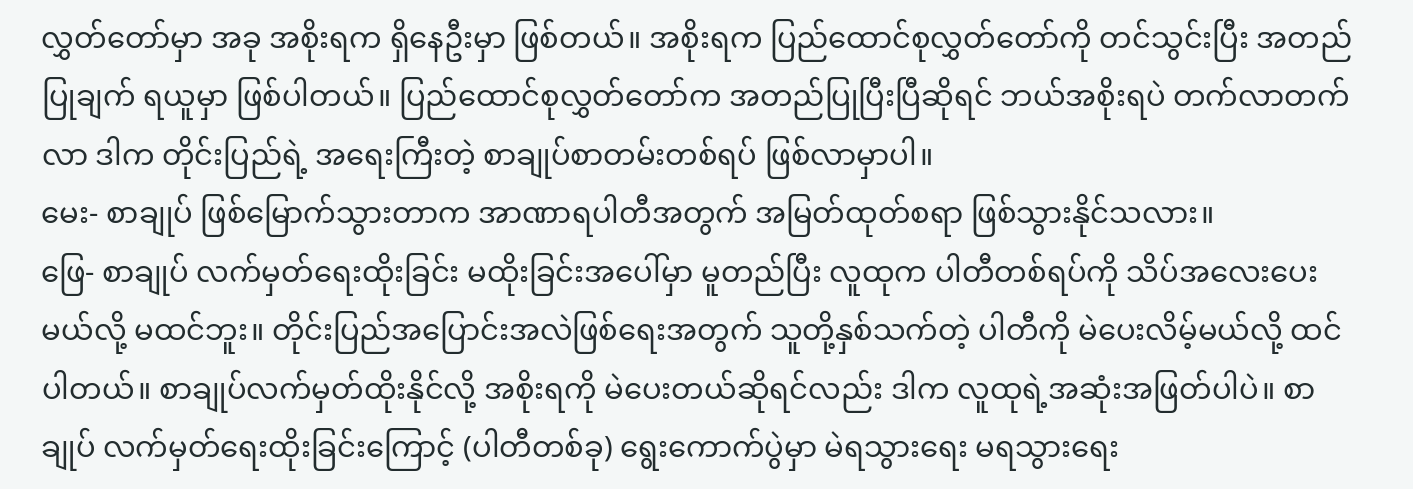လွှတ်တော်မှာ အခု အစိုးရက ရှိနေဦးမှာ ဖြစ်တယ်။ အစိုးရက ပြည်ထောင်စုလွှတ်တော်ကို တင်သွင်းပြီး အတည်ပြုချက် ရယူမှာ ဖြစ်ပါတယ်။ ပြည်ထောင်စုလွှတ်တော်က အတည်ပြုပြီးပြီဆိုရင် ဘယ်အစိုးရပဲ တက်လာတက်လာ ဒါက တိုင်းပြည်ရဲ့ အရေးကြီးတဲ့ စာချုပ်စာတမ်းတစ်ရပ် ဖြစ်လာမှာပါ။
မေး- စာချုပ် ဖြစ်မြောက်သွားတာက အာဏာရပါတီအတွက် အမြတ်ထုတ်စရာ ဖြစ်သွားနိုင်သလား။
ဖြေ- စာချုပ် လက်မှတ်ရေးထိုးခြင်း မထိုးခြင်းအပေါ်မှာ မူတည်ပြီး လူထုက ပါတီတစ်ရပ်ကို သိပ်အလေးပေးမယ်လို့ မထင်ဘူး။ တိုင်းပြည်အပြောင်းအလဲဖြစ်ရေးအတွက် သူတို့နှစ်သက်တဲ့ ပါတီကို မဲပေးလိမ့်မယ်လို့ ထင်ပါတယ်။ စာချုပ်လက်မှတ်ထိုးနိုင်လို့ အစိုးရကို မဲပေးတယ်ဆိုရင်လည်း ဒါက လူထုရဲ့အဆုံးအဖြတ်ပါပဲ။ စာချုပ် လက်မှတ်ရေးထိုးခြင်းကြောင့် (ပါတီတစ်ခု) ရွေးကောက်ပွဲမှာ မဲရသွားရေး မရသွားရေး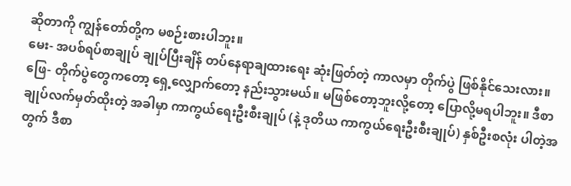ဆိုတာကို ကျွန်တော်တို့က မစဉ်းစားပါဘူး။
မေး- အပစ်ရပ်စာချုပ် ချုပ်ပြီးချိန် တပ်နေရာချထားရေး ဆုံးဖြတ်တဲ့ ကာလမှာ တိုက်ပွဲ ဖြစ်နိုင်သေးလား။
ဖြေ- တိုက်ပွဲတွေကတော့ ရှေ့လျှောက်တော့ နည်းသွားမယ်။ မဖြစ်တော့ဘူးလို့တော့ ပြောလို့မရပါဘူး။ ဒီစာချုပ်လက်မှတ်ထိုးတဲ့ အခါမှာ ကာကွယ်ရေးဦးစီးချုပ် (နဲ့ ဒုတိယ ကာကွယ်ရေးဦးစီးချုပ်) နှစ်ဦးစလုံး ပါတဲ့အတွက် ဒီစာ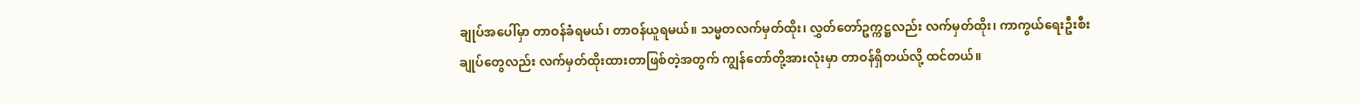ချုပ်အပေါ်မှာ တာဝန်ခံရမယ်၊ တာဝန်ယူရမယ်။ သမ္မတလက်မှတ်ထိုး၊ လွှတ်တော်ဥက္ကဋ္ဌလည်း လက်မှတ်ထိုး၊ ကာကွယ်ရေးဦးစီးချုပ်တွေလည်း လက်မှတ်ထိုးထားတာဖြစ်တဲ့အတွက် ကျွန်တော်တို့အားလုံးမှာ တာဝန်ရှိတယ်လို့ ထင်တယ်။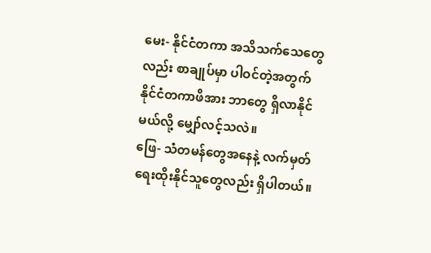မေး- နိုင်ငံတကာ အသိသက်သေတွေလည်း စာချုပ်မှာ ပါဝင်တဲ့အတွက် နိုင်ငံတကာဖိအား ဘာတွေ ရှိလာနိုင်မယ်လို့ မျှော်လင့်သလဲ။
ဖြေ- သံတမန်တွေအနေနဲ့ လက်မှတ်ရေးထိုးနိုင်သူတွေလည်း ရှိပါတယ်။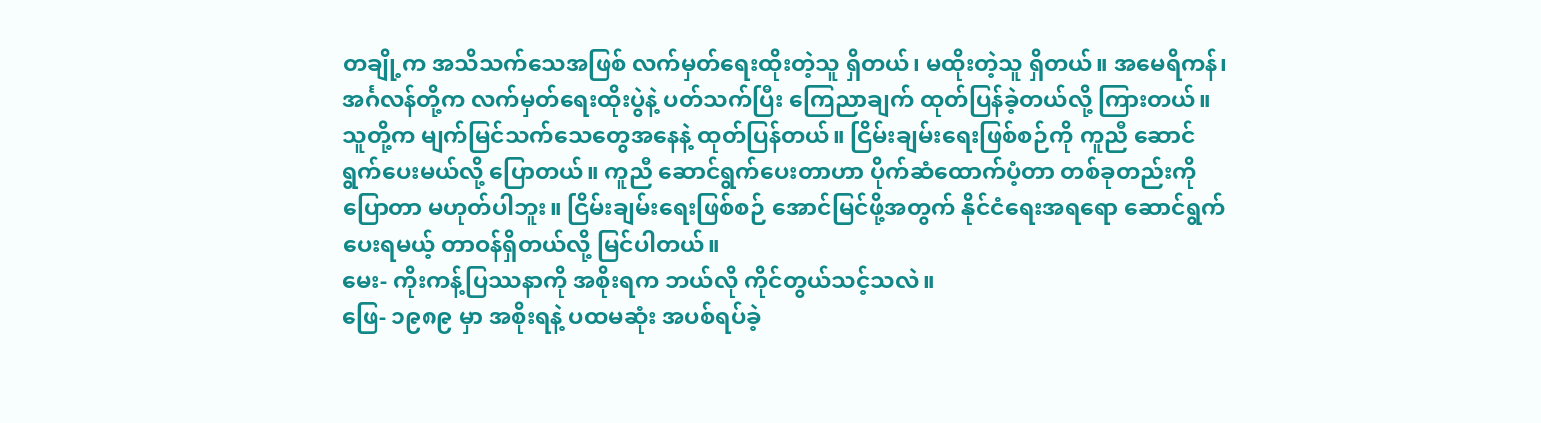တချို့က အသိသက်သေအဖြစ် လက်မှတ်ရေးထိုးတဲ့သူ ရှိတယ်၊ မထိုးတဲ့သူ ရှိတယ်။ အမေရိကန်၊ အင်္ဂလန်တို့က လက်မှတ်ရေးထိုးပွဲနဲ့ ပတ်သက်ပြီး ကြေညာချက် ထုတ်ပြန်ခဲ့တယ်လို့ ကြားတယ်။ သူတို့က မျက်မြင်သက်သေတွေအနေနဲ့ ထုတ်ပြန်တယ်။ ငြိမ်းချမ်းရေးဖြစ်စဉ်ကို ကူညီ ဆောင်ရွက်ပေးမယ်လို့ ပြောတယ်။ ကူညီ ဆောင်ရွက်ပေးတာဟာ ပိုက်ဆံထောက်ပံ့တာ တစ်ခုတည်းကို ပြောတာ မဟုတ်ပါဘူး။ ငြိမ်းချမ်းရေးဖြစ်စဉ် အောင်မြင်ဖို့အတွက် နိုင်ငံရေးအရရော ဆောင်ရွက်ပေးရမယ့် တာဝန်ရှိတယ်လို့ မြင်ပါတယ်။
မေး- ကိုးကန့်ပြဿနာကို အစိုးရက ဘယ်လို ကိုင်တွယ်သင့်သလဲ။
ဖြေ- ၁၉၈၉ မှာ အစိုးရနဲ့ ပထမဆုံး အပစ်ရပ်ခဲ့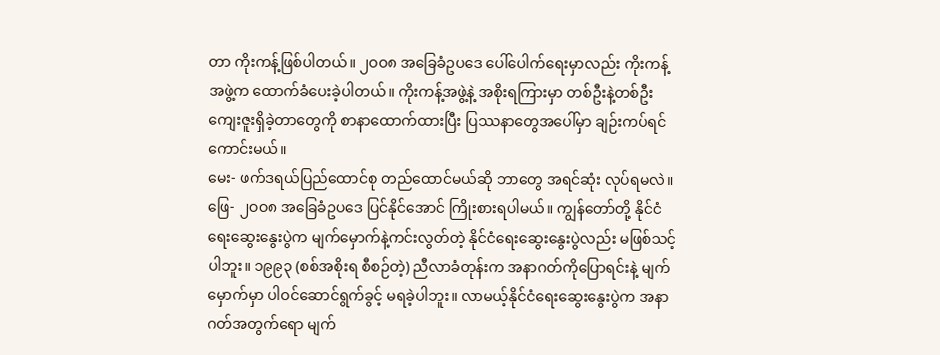တာ ကိုးကန့်ဖြစ်ပါတယ်။ ၂ဝဝ၈ အခြေခံဥပဒေ ပေါ်ပေါက်ရေးမှာလည်း ကိုးကန့်အဖွဲ့က ထောက်ခံပေးခဲ့ပါတယ်။ ကိုးကန့်အဖွဲ့နဲ့ အစိုးရကြားမှာ တစ်ဦးနဲ့တစ်ဦး ကျေးဇူးရှိခဲ့တာတွေကို စာနာထောက်ထားပြီး ပြဿနာတွေအပေါ်မှာ ချဉ်းကပ်ရင် ကောင်းမယ်။
မေး- ဖက်ဒရယ်ပြည်ထောင်စု တည်ထောင်မယ်ဆို ဘာတွေ အရင်ဆုံး လုပ်ရမလဲ။
ဖြေ- ၂ဝဝ၈ အခြေခံဥပဒေ ပြင်နိုင်အောင် ကြိုးစားရပါမယ်။ ကျွန်တော်တို့ နိုင်ငံရေးဆွေးနွေးပွဲက မျက်မှောက်နဲ့ကင်းလွတ်တဲ့ နိုင်ငံရေးဆွေးနွေးပွဲလည်း မဖြစ်သင့်ပါဘူး။ ၁၉၉၃ (စစ်အစိုးရ စီစဉ်တဲ့) ညီလာခံတုန်းက အနာဂတ်ကိုပြောရင်းနဲ့ မျက်မှောက်မှာ ပါဝင်ဆောင်ရွက်ခွင့် မရခဲ့ပါဘူး။ လာမယ့်နိုင်ငံရေးဆွေးနွေးပွဲက အနာဂတ်အတွက်ရော မျက်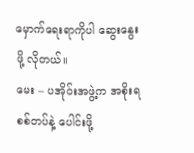မှောက်ရေးရာကိုပါ ဆွေးနွေးဖို့ လိုတယ်။
မေး – ပအိုဝ်းအဖွဲ့က အစိုးရစစ်တပ်နဲ့ ပေါင်းဖို့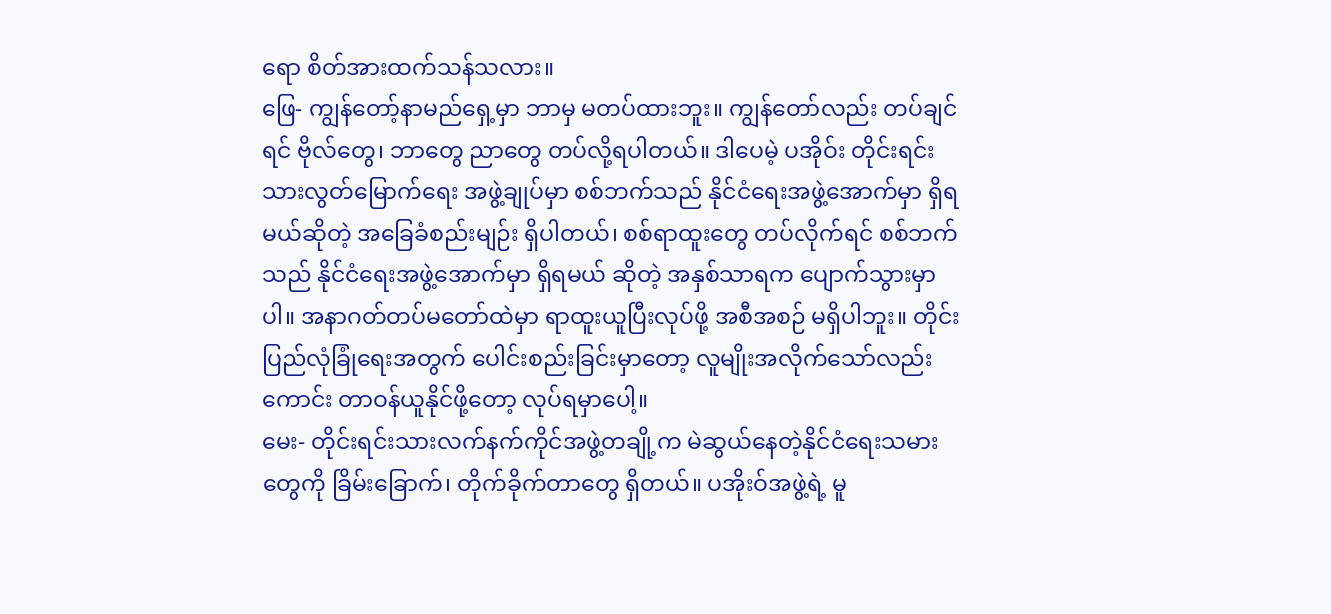ရော စိတ်အားထက်သန်သလား။
ဖြေ- ကျွန်တော့်နာမည်ရှေ့မှာ ဘာမှ မတပ်ထားဘူး။ ကျွန်တော်လည်း တပ်ချင်ရင် ဗိုလ်တွေ၊ ဘာတွေ ညာတွေ တပ်လို့ရပါတယ်။ ဒါပေမဲ့ ပအိုဝ်း တိုင်းရင်းသားလွတ်မြောက်ရေး အဖွဲ့ချုပ်မှာ စစ်ဘက်သည် နိုင်ငံရေးအဖွဲ့အောက်မှာ ရှိရမယ်ဆိုတဲ့ အခြေခံစည်းမျဉ်း ရှိပါတယ်၊ စစ်ရာထူးတွေ တပ်လိုက်ရင် စစ်ဘက်သည် နိုင်ငံရေးအဖွဲ့အောက်မှာ ရှိရမယ် ဆိုတဲ့ အနှစ်သာရက ပျောက်သွားမှာပါ။ အနာဂတ်တပ်မတော်ထဲမှာ ရာထူးယူပြီးလုပ်ဖို့ အစီအစဉ် မရှိပါဘူး။ တိုင်းပြည်လုံခြုံရေးအတွက် ပေါင်းစည်းခြင်းမှာတော့ လူမျိုးအလိုက်သော်လည်းကောင်း တာဝန်ယူနိုင်ဖို့တော့ လုပ်ရမှာပေါ့။
မေး- တိုင်းရင်းသားလက်နက်ကိုင်အဖွဲ့တချို့က မဲဆွယ်နေတဲ့နိုင်ငံရေးသမားတွေကို ခြိမ်းခြောက်၊ တိုက်ခိုက်တာတွေ ရှိတယ်။ ပအိုးဝ်အဖွဲ့ရဲ့ မူ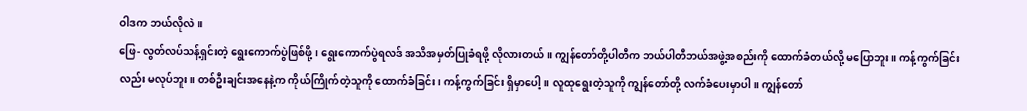ဝါဒက ဘယ်လိုလဲ။
ဖြေ- လွတ်လပ်သန့်ရှင်းတဲ့ ရွေးကောက်ပွဲဖြစ်ဖို့၊ ရွေးကောက်ပွဲရလဒ် အသိအမှတ်ပြုခံရဖို့ လိုလားတယ်။ ကျွန်တော်တို့ပါတီက ဘယ်ပါတီဘယ်အဖွဲ့အစည်းကို ထောက်ခံတယ်လို့ မပြောဘူး။ ကန့်ကွက်ခြင်းလည်း မလုပ်ဘူး။ တစ်ဦးချင်းအနေနဲ့က ကိုယ်ကြိုက်တဲ့သူကို ထောက်ခံခြင်း၊ ကန့်ကွက်ခြင်း ရှိမှာပေါ့။ လူထုရွေးတဲ့သူကို ကျွန်တော်တို့ လက်ခံပေးမှာပါ။ ကျွန်တော်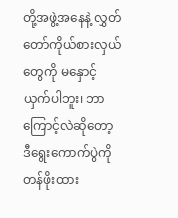တို့အဖွဲ့အနေနဲ့ လွှတ်တော်ကိုယ်စားလှယ်တွေကို မနှောင့်ယှက်ပါဘူး၊ ဘာကြောင့်လဲဆိုတော့ ဒီရွေးကောက်ပွဲကို တန်ဖိုးထား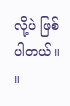လို့ပဲ ဖြစ်ပါတယ်။ ။